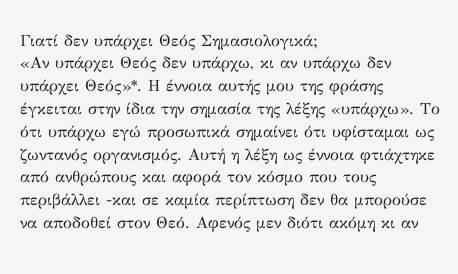Γιατί δεν υπάρχει Θεός Σημασιολογικά;
«Αν υπάρχει Θεός δεν υπάρχω, κι αν υπάρχω δεν υπάρχει Θεός»*. Η έννοια αυτής μου της φράσης έγκειται στην ίδια την σημασία της λέξης «υπάρχω». Το ότι υπάρχω εγώ προσωπικά σημαίνει ότι υφίσταμαι ως ζωντανός οργανισμός. Αυτή η λέξη ως έννοια φτιάχτηκε από ανθρώπους και αφορά τον κόσμο που τους περιβάλλει -και σε καμία περίπτωση δεν θα μπορούσε να αποδοθεί στον Θεό. Αφενός μεν διότι ακόμη κι αν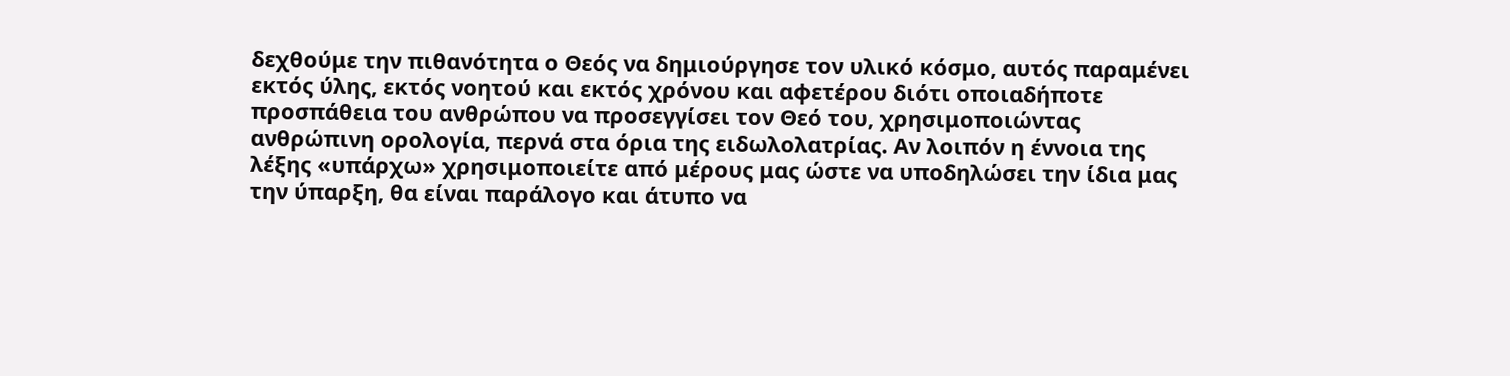δεχθούμε την πιθανότητα ο Θεός να δημιούργησε τον υλικό κόσμο, αυτός παραμένει εκτός ύλης, εκτός νοητού και εκτός χρόνου και αφετέρου διότι οποιαδήποτε προσπάθεια του ανθρώπου να προσεγγίσει τον Θεό του, χρησιμοποιώντας ανθρώπινη ορολογία, περνά στα όρια της ειδωλολατρίας. Αν λοιπόν η έννοια της λέξης «υπάρχω» χρησιμοποιείτε από μέρους μας ώστε να υποδηλώσει την ίδια μας την ύπαρξη, θα είναι παράλογο και άτυπο να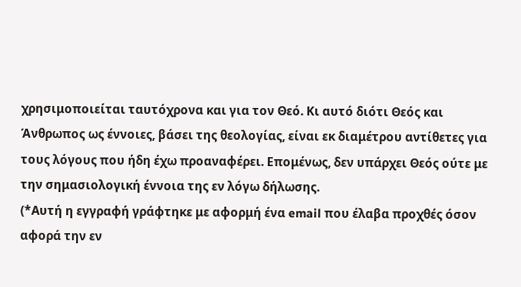χρησιμοποιείται ταυτόχρονα και για τον Θεό. Κι αυτό διότι Θεός και Άνθρωπος ως έννοιες, βάσει της θεολογίας, είναι εκ διαμέτρου αντίθετες για τους λόγους που ήδη έχω προαναφέρει. Επομένως, δεν υπάρχει Θεός ούτε με την σημασιολογική έννοια της εν λόγω δήλωσης.
(*Αυτή η εγγραφή γράφτηκε με αφορμή ένα email που έλαβα προχθές όσον αφορά την εν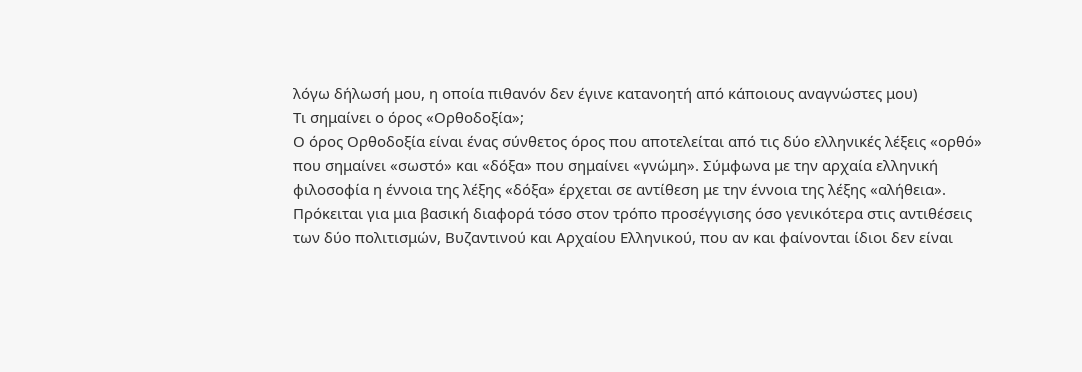λόγω δήλωσή μου, η οποία πιθανόν δεν έγινε κατανοητή από κάποιους αναγνώστες μου)
Τι σημαίνει ο όρος «Ορθοδοξία»;
Ο όρος Ορθοδοξία είναι ένας σύνθετος όρος που αποτελείται από τις δύο ελληνικές λέξεις «ορθό» που σημαίνει «σωστό» και «δόξα» που σημαίνει «γνώμη». Σύμφωνα με την αρχαία ελληνική φιλοσοφία η έννοια της λέξης «δόξα» έρχεται σε αντίθεση με την έννοια της λέξης «αλήθεια». Πρόκειται για μια βασική διαφορά τόσο στον τρόπο προσέγγισης όσο γενικότερα στις αντιθέσεις των δύο πολιτισμών, Βυζαντινού και Αρχαίου Ελληνικού, που αν και φαίνονται ίδιοι δεν είναι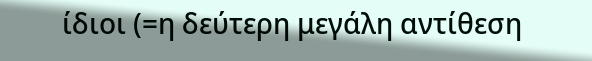ίδιοι (=η δεύτερη μεγάλη αντίθεση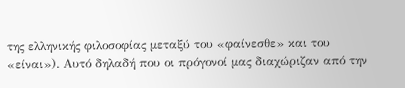της ελληνικής φιλοσοφίας μεταξύ του «φαίνεσθε» και του «είναι»). Αυτό δηλαδή που οι πρόγονοί μας διαχώριζαν από την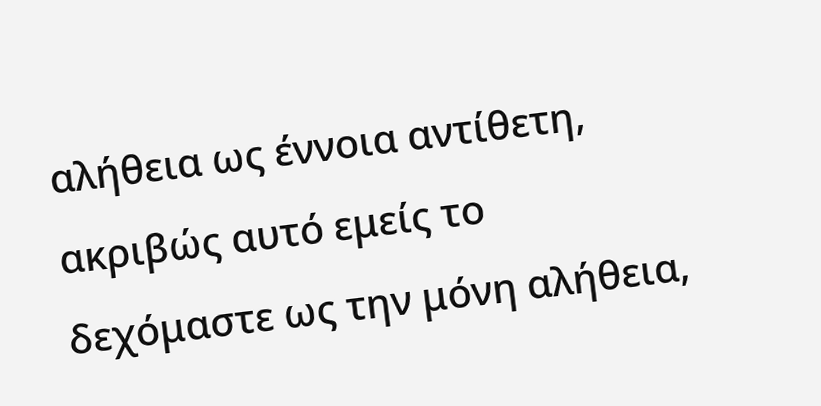αλήθεια ως έννοια αντίθετη, ακριβώς αυτό εμείς το δεχόμαστε ως την μόνη αλήθεια,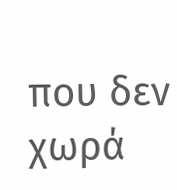που δεν χωρά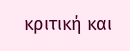κριτική και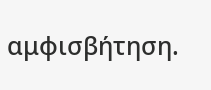αμφισβήτηση.